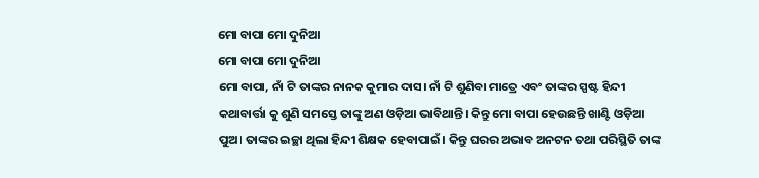ମୋ ବାପା ମୋ ଦୁନିଆ
ମୋ ବାପା ମୋ ଦୁନିଆ
ମୋ ବାପା, ନାଁ ଟି ତାଙ୍କର ନାନକ କୁମାର ଦାସ। ନାଁ ଟି ଶୁଣିବା ମାତ୍ରେ ଏବଂ ତାଙ୍କର ସ୍ପଷ୍ଟ ହିନ୍ଦୀ କଥାବାର୍ତ୍ତା କୁ ଶୁଣି ସମସ୍ତେ ତାଙ୍କୁ ଅଣ ଓଡ଼ିଆ ଭାବିଥାନ୍ତି। କିନ୍ତୁ ମୋ ବାପା ହେଉଛନ୍ତି ଖାଣ୍ଟି ଓଡ଼ିଆ ପୁଅ। ତାଙ୍କର ଇଚ୍ଛା ଥିଲା ହିନ୍ଦୀ ଶିକ୍ଷକ ହେବାପାଇଁ। କିନ୍ତୁ ଘରର ଅଭାବ ଅନଟନ ତଥା ପରିସ୍ଥିତି ତାଙ୍କ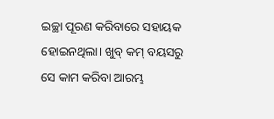ଇଚ୍ଛା ପୂରଣ କରିବାରେ ସହାୟକ ହୋଇନଥିଲା। ଖୁବ୍ କମ୍ ବୟସରୁ ସେ କାମ କରିବା ଆରମ୍ଭ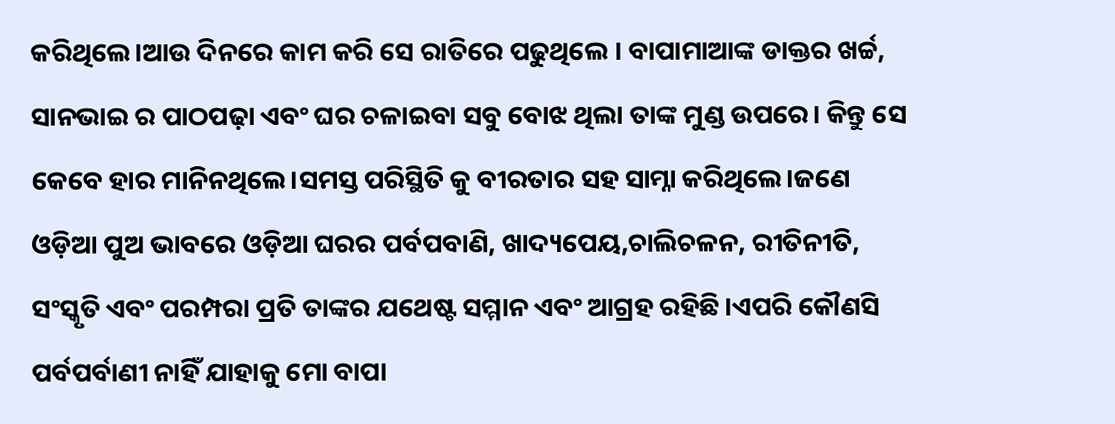କରିଥିଲେ।ଆଉ ଦିନରେ କାମ କରି ସେ ରାତିରେ ପଢୁଥିଲେ । ବାପାମାଆଙ୍କ ଡାକ୍ତର ଖର୍ଚ୍ଚ, ସାନଭାଇ ର ପାଠପଢ଼ା ଏବଂ ଘର ଚଳାଇବା ସବୁ ବୋଝ ଥିଲା ତାଙ୍କ ମୁଣ୍ଡ ଉପରେ। କିନ୍ତୁ ସେ କେବେ ହାର ମାନିନଥିଲେ।ସମସ୍ତ ପରିସ୍ଥିତି କୁ ବୀରତାର ସହ ସାମ୍ନା କରିଥିଲେ।ଜଣେ ଓଡ଼ିଆ ପୁଅ ଭାବରେ ଓଡ଼ିଆ ଘରର ପର୍ବପବାଣି, ଖାଦ୍ୟପେୟ,ଚାଲିଚଳନ, ରୀତିନୀତି, ସଂସ୍କୃତି ଏବଂ ପରମ୍ପରା ପ୍ରତି ତାଙ୍କର ଯଥେଷ୍ଟ ସମ୍ମାନ ଏବଂ ଆଗ୍ରହ ରହିଛି।ଏପରି କୌଣସି ପର୍ବପର୍ବାଣୀ ନାହିଁ ଯାହାକୁ ମୋ ବାପା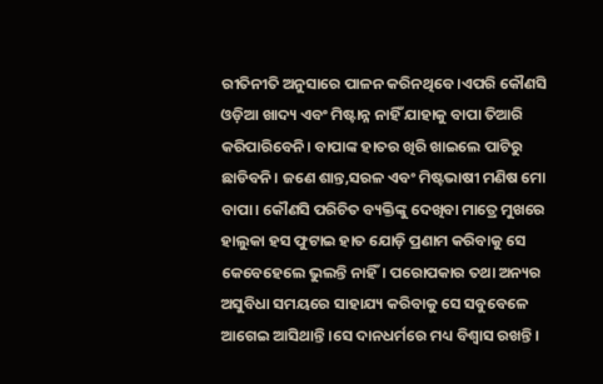ରୀତିନୀତି ଅନୁସାରେ ପାଳନ କରିନଥିବେ।ଏପରି କୌଣସି ଓଡ଼ିଆ ଖାଦ୍ୟ ଏବଂ ମିଷ୍ଟାନ୍ନ ନାହିଁ ଯାହାକୁ ବାପା ତିଆରି କରିପାରିବେନି। ବାପାଙ୍କ ହାତର ଖିରି ଖାଇଲେ ପାଟିରୁ ଛାଡିବନି। ଜଣେ ଶାନ୍ତ,ସରଳ ଏବଂ ମିଷ୍ଟଭାଷୀ ମଣିଷ ମୋ ବାପା। କୌଣସି ପରିଚିତ ବ୍ୟକ୍ତିଙ୍କୁ ଦେଖିବା ମାତ୍ରେ ମୁଖରେ ହାଲୁକା ହସ ଫୁଟାଇ ହାତ ଯୋଡ଼ି ପ୍ରଣାମ କରିବାକୁ ସେ କେବେହେଲେ ଭୁଲନ୍ତି ନାହିଁ। ପରୋପକାର ତଥା ଅନ୍ୟର ଅସୁବିଧା ସମୟରେ ସାହାଯ୍ୟ କରିବାକୁ ସେ ସବୁବେଳେ ଆଗେଇ ଆସିଥାନ୍ତି।ସେ ଦାନଧର୍ମରେ ମଧ୍ୟ ବିଶ୍ଵାସ ରଖନ୍ତି।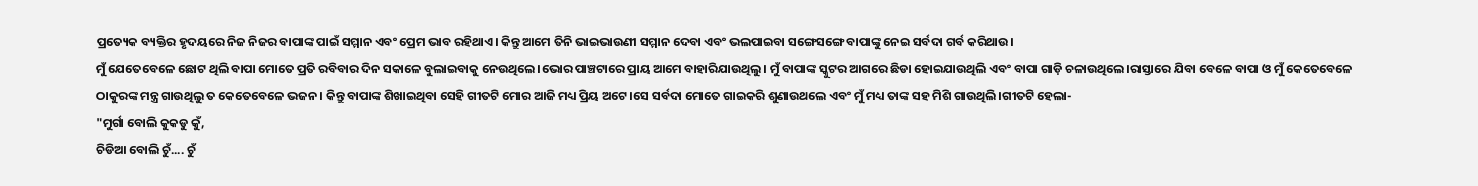ପ୍ରତ୍ୟେକ ବ୍ୟକ୍ତିର ହୃଦୟରେ ନିଜ ନିଜର ବାପାଙ୍କ ପାଇଁ ସମ୍ମାନ ଏବଂ ପ୍ରେମ ଭାବ ରହିଥାଏ। କିନ୍ତୁ ଆମେ ତିନି ଭାଇଭାଉଣୀ ସମ୍ମାନ ଦେବା ଏବଂ ଭଲପାଇବା ସଙ୍ଗେସଙ୍ଗେ ବାପାଙ୍କୁ ନେଇ ସର୍ବଦା ଗର୍ବ କରିଥାଉ।
ମୁଁ ଯେତେବେଳେ ଛୋଟ ଥିଲି ବାପା ମୋତେ ପ୍ରତି ରବିବାର ଦିନ ସକାଳେ ବୁଲାଇବାକୁ ନେଉଥିଲେ।ଭୋର ପାଞ୍ଚଟାରେ ପ୍ରାୟ ଆମେ ବାହାରିଯାଉଥିଲୁ। ମୁଁ ବାପାଙ୍କ ସ୍କୁଟର ଆଗରେ ଛିଡା ହୋଇଯାଉଥିଲି ଏବଂ ବାପା ଗାଡ଼ି ଚଳାଉଥିଲେ।ରାସ୍ତାରେ ଯିବା ବେଳେ ବାପା ଓ ମୁଁ କେତେବେଳେ ଠାକୁରଙ୍କ ମନ୍ତ୍ର ଗାଉଥିଲୁ ତ କେତେବେଳେ ଭଜନ। କିନ୍ତୁ ବାପାଙ୍କ ଶିଖାଇଥିବା ସେହି ଗୀତଟି ମୋର ଆଜି ମଧ୍ୟ ପ୍ରିୟ ଅଟେ।ସେ ସର୍ବଦା ମୋତେ ଗାଇକରି ଶୁଣାଉଥଲେ ଏବଂ ମୁଁ ମଧ୍ୟ ତାଙ୍କ ସହ ମିଶି ଗାଉଥିଲି।ଗୀତଟି ହେଲା-
"ମୁର୍ଗା ବୋଲି କୁକଡୁ କୁଁ,
ଚିଡିଆ ବୋଲି ଚୁଁ.... ଚୁଁ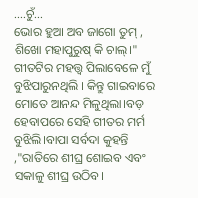....ଚୁଁ...
ଭୋର ହୁଆ ଅବ ଜାଗୋ ତୁମ୍ ,
ଶିଖୋ ମହାପୁରୁଷ୍ କି ଚାଲ୍।"
ଗୀତଟିର ମହତ୍ତ୍ଵ ପିଲାବେଳେ ମୁଁ ବୁଝିପାରୁନଥିଲି । କିନ୍ତୁ ଗାଇବାରେ ମୋତେ ଆନନ୍ଦ ମିଳୁଥିଲା।ବଡ଼ ହେବାପରେ ସେହି ଗୀତର ମର୍ମ ବୁଝିଲି।ବାପା ସର୍ବଦା କୁହନ୍ତି ,"ରାତିରେ ଶୀଘ୍ର ଶୋଇବ ଏବଂ ସକାଳୁ ଶୀଘ୍ର ଉଠିବ।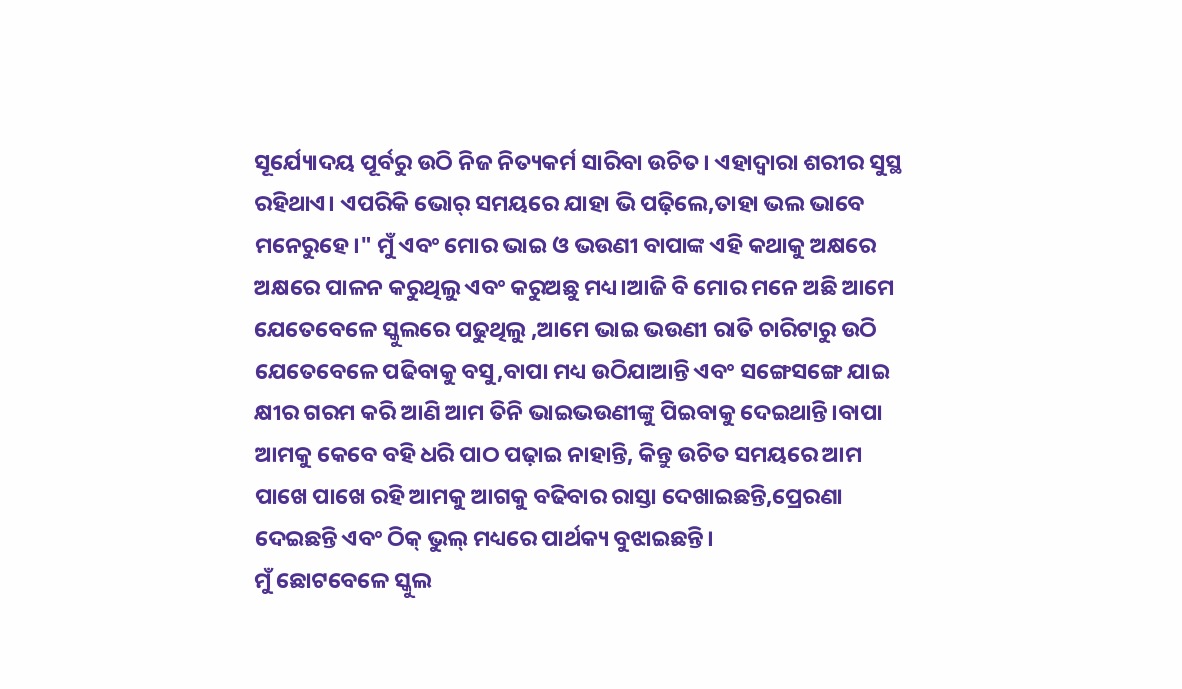ସୂର୍ଯ୍ୟୋଦୟ ପୂର୍ବରୁ ଉଠି ନିଜ ନିତ୍ୟକର୍ମ ସାରିବା ଉଚିତ। ଏହାଦ୍ବାରା ଶରୀର ସୁସ୍ଥ ରହିଥାଏ। ଏପରିକି ଭୋର୍ ସମୟରେ ଯାହା ଭି ପଢ଼ିଲେ,ତାହା ଭଲ ଭାବେ ମନେରୁହେ।" ମୁଁ ଏବଂ ମୋର ଭାଇ ଓ ଭଉଣୀ ବାପାଙ୍କ ଏହି କଥାକୁ ଅକ୍ଷରେ ଅକ୍ଷରେ ପାଳନ କରୁଥିଲୁ ଏବଂ କରୁଅଛୁ ମଧ୍ୟ।ଆଜି ବି ମୋର ମନେ ଅଛି ଆମେ ଯେତେବେଳେ ସ୍କୁଲରେ ପଢୁଥିଲୁ ,ଆମେ ଭାଇ ଭଉଣୀ ରାତି ଚାରିଟାରୁ ଉଠି ଯେତେବେଳେ ପଢିବାକୁ ବସୁ,ବାପା ମଧ୍ୟ ଉଠିଯାଆନ୍ତି ଏବଂ ସଙ୍ଗେସଙ୍ଗେ ଯାଇ କ୍ଷୀର ଗରମ କରି ଆଣି ଆମ ତିନି ଭାଇଭଉଣୀଙ୍କୁ ପିଇବାକୁ ଦେଇଥାନ୍ତି।ବାପା ଆମକୁ କେବେ ବହି ଧରି ପାଠ ପଢ଼ାଇ ନାହାନ୍ତି, କିନ୍ତୁ ଉଚିତ ସମୟରେ ଆମ ପାଖେ ପାଖେ ରହି ଆମକୁ ଆଗକୁ ବଢିବାର ରାସ୍ତା ଦେଖାଇଛନ୍ତି,ପ୍ରେରଣା ଦେଇଛନ୍ତି ଏବଂ ଠିକ୍ ଭୁଲ୍ ମଧ୍ୟରେ ପାର୍ଥକ୍ୟ ବୁଝାଇଛନ୍ତି।
ମୁଁ ଛୋଟବେଳେ ସ୍କୁଲ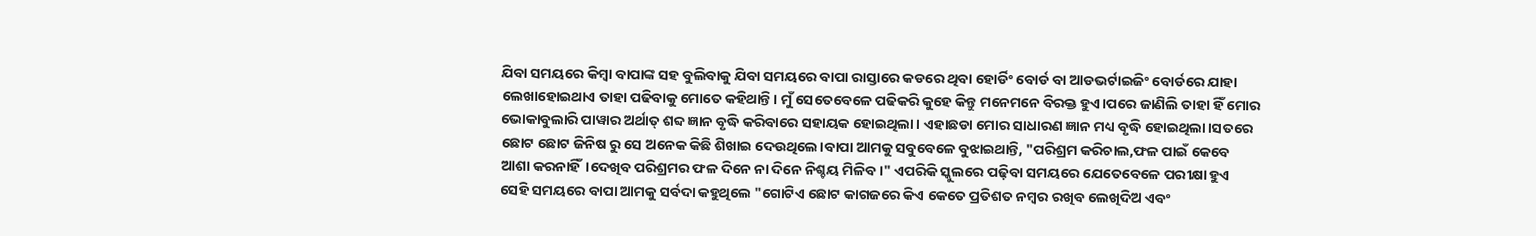ଯିବା ସମୟରେ କିମ୍ବା ବାପାଙ୍କ ସହ ବୁଲିବାକୁ ଯିବା ସମୟରେ ବାପା ରାସ୍ତାରେ କଡରେ ଥିବା ହୋର୍ଡିଂ ବୋର୍ଡ ବା ଆଡଭର୍ଟାଇଜିଂ ବୋର୍ଡରେ ଯାହା ଲେଖାହୋଇଥାଏ ତାହା ପଢିବାକୁ ମୋତେ କହିଥାନ୍ତି। ମୁଁ ସେତେବେଳେ ପଢିକରି କୁହେ କିନ୍ତୁ ମନେମନେ ବିରକ୍ତ ହୁଏ।ପରେ ଜାଣିଲି ତାହା ହିଁ ମୋର ଭୋକାବୁଲାରି ପାୱାର ଅର୍ଥାତ୍ ଶବ୍ଦ ଜ୍ଞାନ ବୃଦ୍ଧି କରିବାରେ ସହାୟକ ହୋଇଥିଲା। ଏହାଛଡା ମୋର ସାଧାରଣ ଜ୍ଞାନ ମଧ୍ୟ ବୃଦ୍ଧି ହୋଇଥିଲା।ସତରେ ଛୋଟ ଛୋଟ ଜିନିଷ ରୁ ସେ ଅନେକ କିଛି ଶିଖାଇ ଦେଉଥିଲେ।ବାପା ଆମକୁ ସବୁବେଳେ ବୁଝାଇଥାନ୍ତି, "ପରିଶ୍ରମ କରିଚାଲ,ଫଳ ପାଇଁ କେବେ ଆଶା କରନାହିଁ।ଦେଖିବ ପରିଶ୍ରମର ଫଳ ଦିନେ ନା ଦିନେ ନିଶ୍ଚୟ ମିଳିବ।" ଏପରିକି ସ୍କୁଲରେ ପଢ଼ିବା ସମୟରେ ଯେତେବେଳେ ପରୀକ୍ଷା ହୁଏ ସେହି ସମୟରେ ବାପା ଆମକୁ ସର୍ବଦା କହୁଥିଲେ "ଗୋଟିଏ ଛୋଟ କାଗଜରେ କିଏ କେତେ ପ୍ରତିଶତ ନମ୍ବର ରଖିବ ଲେଖିଦିଅ ଏବଂ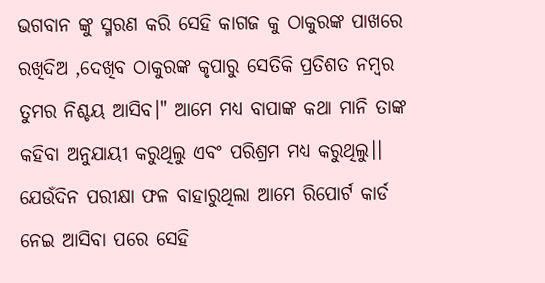ଭଗବାନ ଙ୍କୁ ସ୍ମରଣ କରି ସେହି କାଗଜ କୁ ଠାକୁରଙ୍କ ପାଖରେ ରଖିଦିଅ ,ଦେଖିବ ଠାକୁରଙ୍କ କୃପାରୁ ସେତିକି ପ୍ରତିଶତ ନମ୍ବର ତୁମର ନିଶ୍ଚୟ ଆସିବ।" ଆମେ ମଧ୍ୟ ବାପାଙ୍କ କଥା ମାନି ତାଙ୍କ କହିବା ଅନୁଯାୟୀ କରୁଥିଲୁ ଏବଂ ପରିଶ୍ରମ ମଧ୍ୟ କରୁଥିଲୁ।। ଯେଉଁଦିନ ପରୀକ୍ଷା ଫଳ ବାହାରୁଥିଲା ଆମେ ରିପୋର୍ଟ କାର୍ଡ ନେଇ ଆସିବା ପରେ ସେହି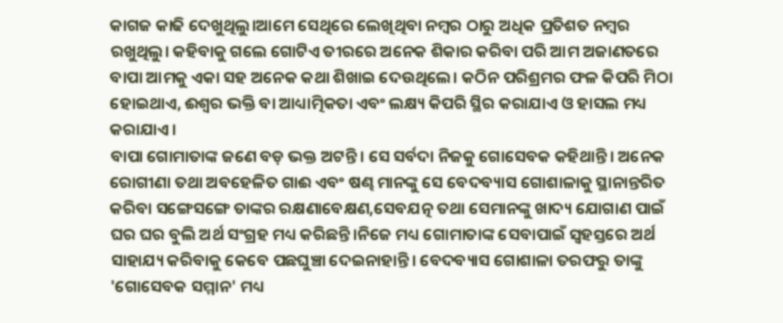କାଗଜ କାଢି ଦେଖୁଥିଲୁ।ଆମେ ସେଥିରେ ଲେଖିଥିବା ନମ୍ବର ଠାରୁ ଅଧିକ ପ୍ରତିଶତ ନମ୍ବର ରଖୁଥିଲୁ। କହିବାକୁ ଗଲେ ଗୋଟିଏ ତୀରରେ ଅନେକ ଶିକାର କରିବା ପରି ଆମ ଅଜାଣତରେ ବାପା ଆମକୁ ଏକା ସହ ଅନେକ କଥା ଶିଖାଇ ଦେଉଥିଲେ। କଠିନ ପରିଶ୍ରମର ଫଳ କିପରି ମିଠା ହୋଇଥାଏ, ଈଶ୍ଵର ଭକ୍ତି ବା ଆଧ୍ୟାତ୍ମିକତା ଏବଂ ଲକ୍ଷ୍ୟ କିପରି ସ୍ଥିର କରାଯାଏ ଓ ହାସଲ ମଧ୍ୟ କରାଯାଏ।
ବାପା ଗୋମାତାଙ୍କ ଜଣେ ବଡ଼ ଭକ୍ତ ଅଟନ୍ତି। ସେ ସର୍ବଦା ନିଜକୁ ଗୋସେବକ କହିଥାନ୍ତି। ଅନେକ ରୋଗୀଣା ତଥା ଅବହେଳିତ ଗାଈ ଏବଂ ଷଣ୍ଢ ମାନଙ୍କୁ ସେ ବେଦବ୍ୟାସ ଗୋଶାଳାକୁ ସ୍ଥାନାନ୍ତରିତ କରିବା ସଙ୍ଗେସଙ୍ଗେ ତାଙ୍କର ରକ୍ଷଣାବେକ୍ଷଣ,ସେବଯତ୍ନ ତଥା ସେମାନଙ୍କୁ ଖାଦ୍ୟ ଯୋଗାଣ ପାଇଁ ଘର ଘର ବୁଲି ଅର୍ଥ ସଂଗ୍ରହ ମଧ୍ୟ କରିଛନ୍ତି।ନିଜେ ମଧ୍ୟ ଗୋମାତାଙ୍କ ସେବାପାଇଁ ସ୍ବହସ୍ତରେ ଅର୍ଥ ସାହାଯ୍ୟ କରିବାକୁ କେବେ ପଛଘୁଞ୍ଚା ଦେଇନାହାନ୍ତି। ବେଦବ୍ୟାସ ଗୋଶାଳା ତରଫରୁ ତାଙ୍କୁ 'ଗୋସେବକ ସମ୍ମାନ' ମଧ୍ୟ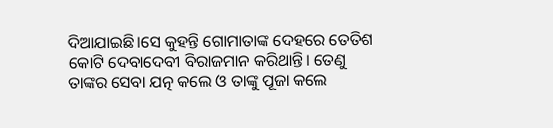ଦିଆଯାଇଛି।ସେ କୁହନ୍ତି ଗୋମାତାଙ୍କ ଦେହରେ ତେତିଶ କୋଟି ଦେବାଦେବୀ ବିରାଜମାନ କରିଥାନ୍ତି। ତେଣୁ ତାଙ୍କର ସେବା ଯତ୍ନ କଲେ ଓ ତାଙ୍କୁ ପୂଜା କଲେ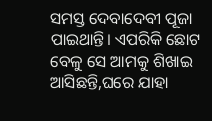ସମସ୍ତ ଦେବାଦେବୀ ପୂଜା ପାଇଥାନ୍ତି। ଏପରିକି ଛୋଟ ବେଳୁ ସେ ଆମକୁ ଶିଖାଇ ଆସିଛନ୍ତି,ଘରେ ଯାହା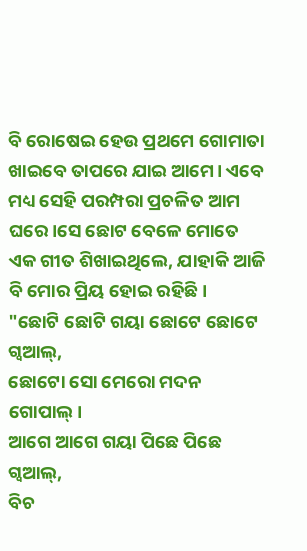ବି ରୋଷେଇ ହେଉ ପ୍ରଥମେ ଗୋମାତା ଖାଇବେ ତାପରେ ଯାଇ ଆମେ। ଏବେ ମଧ୍ୟ ସେହି ପରମ୍ପରା ପ୍ରଚଳିତ ଆମ ଘରେ।ସେ ଛୋଟ ବେଳେ ମୋତେ ଏକ ଗୀତ ଶିଖାଇଥିଲେ, ଯାହାକି ଆଜି ବି ମୋର ପ୍ରିୟ ହୋଇ ରହିଛି।
"ଛୋଟି ଛୋଟି ଗୟା ଛୋଟେ ଛୋଟେ ଗ୍ୱଆଲ୍,
ଛୋଟୋ ସୋ ମେରୋ ମଦନ ଗୋପାଲ୍।
ଆଗେ ଆଗେ ଗୟା ପିଛେ ପିଛେ ଗ୍ୱଆଲ୍,
ବିଚ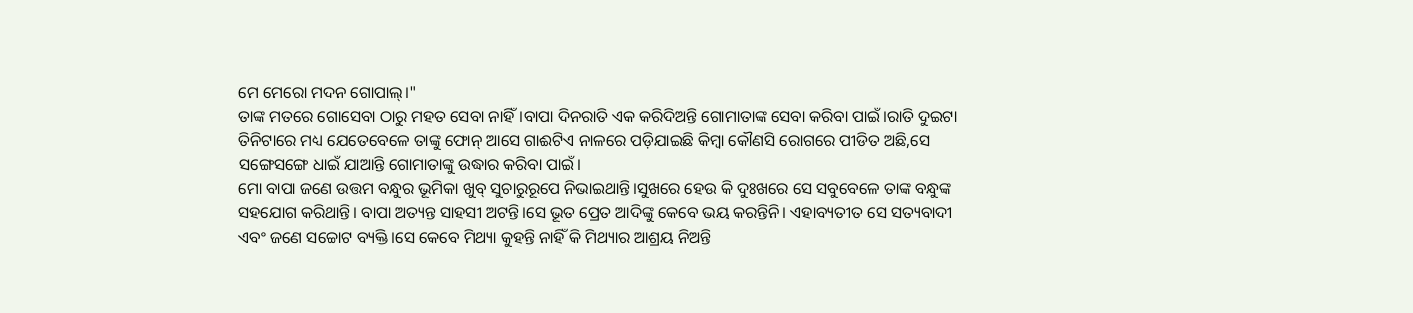ମେ ମେରୋ ମଦନ ଗୋପାଲ୍।"
ତାଙ୍କ ମତରେ ଗୋସେବା ଠାରୁ ମହତ ସେବା ନାହିଁ।ବାପା ଦିନରାତି ଏକ କରିଦିଅନ୍ତି ଗୋମାତାଙ୍କ ସେବା କରିବା ପାଇଁ।ରାତି ଦୁଇଟା ତିନିଟାରେ ମଧ୍ୟ ଯେତେବେଳେ ତାଙ୍କୁ ଫୋନ୍ ଆସେ ଗାଈଟିଏ ନାଳରେ ପଡ଼ିଯାଇଛି କିମ୍ବା କୌଣସି ରୋଗରେ ପୀଡିତ ଅଛି,ସେ ସଙ୍ଗେସଙ୍ଗେ ଧାଇଁ ଯାଆନ୍ତି ଗୋମାତାଙ୍କୁ ଉଦ୍ଧାର କରିବା ପାଇଁ।
ମୋ ବାପା ଜଣେ ଉତ୍ତମ ବନ୍ଧୁର ଭୂମିକା ଖୁବ୍ ସୁଚାରୁରୂପେ ନିଭାଇଥାନ୍ତି।ସୁଖରେ ହେଉ କି ଦୁଃଖରେ ସେ ସବୁବେଳେ ତାଙ୍କ ବନ୍ଧୁଙ୍କ ସହଯୋଗ କରିଥାନ୍ତି। ବାପା ଅତ୍ୟନ୍ତ ସାହସୀ ଅଟନ୍ତି।ସେ ଭୂତ ପ୍ରେତ ଆଦିଙ୍କୁ କେବେ ଭୟ କରନ୍ତିନି। ଏହାବ୍ୟତୀତ ସେ ସତ୍ୟବାଦୀ ଏବଂ ଜଣେ ସଚ୍ଚୋଟ ବ୍ୟକ୍ତି।ସେ କେବେ ମିଥ୍ୟା କୁହନ୍ତି ନାହିଁ କି ମିଥ୍ୟାର ଆଶ୍ରୟ ନିଅନ୍ତି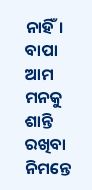ନାହିଁ।
ବାପା ଆମ ମନକୁ ଶାନ୍ତି ରଖିବା ନିମନ୍ତେ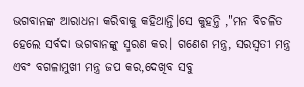ଭଗବାନଙ୍କ ଆରାଧନା କରିବାକୁ କହିଥାନ୍ତି।ସେ କୁହନ୍ତି ,"ମନ ବିଚଳିତ ହେଲେ ସର୍ବଦା ଭଗବାନଙ୍କୁ ସ୍ମରଣ କର। ଗଣେଶ ମନ୍ତ୍ର, ସରସ୍ବତୀ ମନ୍ତ୍ର ଏବଂ ବଗଳାମୁଖୀ ମନ୍ତ୍ର ଜପ କର,ଦେଖିବ ସବୁ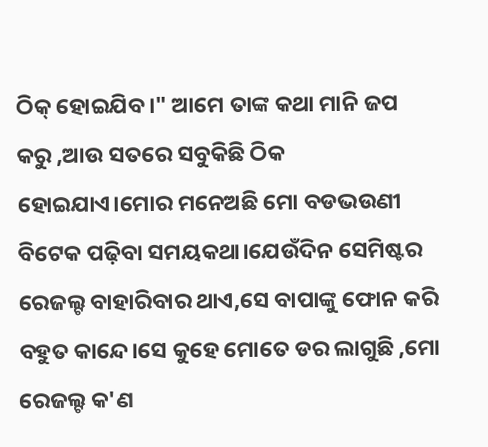ଠିକ୍ ହୋଇଯିବ।" ଆମେ ତାଙ୍କ କଥା ମାନି ଜପ କରୁ ,ଆଉ ସତରେ ସବୁକିଛି ଠିକ ହୋଇଯାଏ।ମୋର ମନେଅଛି ମୋ ବଡଭଉଣୀ ବିଟେକ ପଢ଼ିବା ସମୟକଥା।ଯେଉଁଦିନ ସେମିଷ୍ଟର ରେଜଲ୍ଟ ବାହାରିବାର ଥାଏ,ସେ ବାପାଙ୍କୁ ଫୋନ କରି ବହୁତ କାନ୍ଦେ।ସେ କୁହେ ମୋତେ ଡର ଲାଗୁଛି ,ମୋ ରେଜଲ୍ଟ କ'ଣ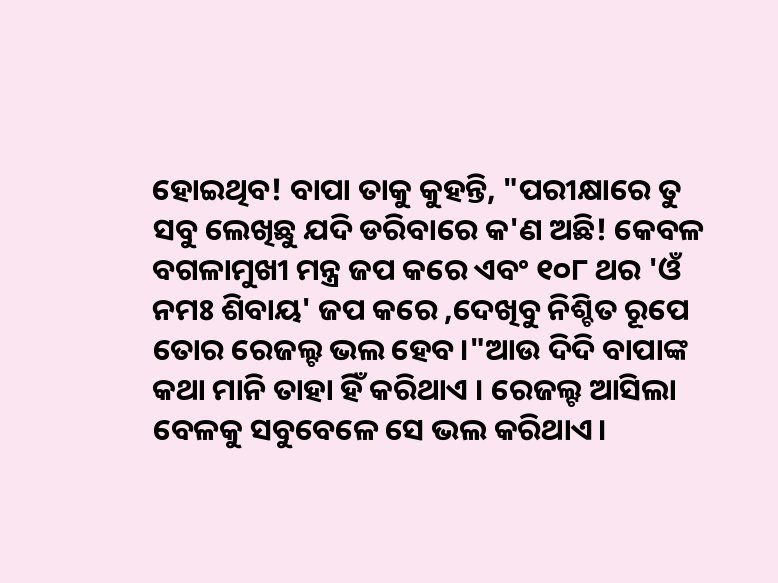ହୋଇଥିବ! ବାପା ତାକୁ କୁହନ୍ତି, "ପରୀକ୍ଷାରେ ତୁ ସବୁ ଲେଖିଛୁ ଯଦି ଡରିବାରେ କ'ଣ ଅଛି! କେବଳ ବଗଳାମୁଖୀ ମନ୍ତ୍ର ଜପ କରେ ଏବଂ ୧୦୮ ଥର 'ଓଁ ନମଃ ଶିବାୟ' ଜପ କରେ ,ଦେଖିବୁ ନିଶ୍ଚିତ ରୂପେ ତୋର ରେଜଲ୍ଟ ଭଲ ହେବ।"ଆଉ ଦିଦି ବାପାଙ୍କ କଥା ମାନି ତାହା ହିଁ କରିଥାଏ । ରେଜଲ୍ଟ ଆସିଲା ବେଳକୁ ସବୁବେଳେ ସେ ଭଲ କରିଥାଏ।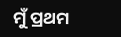ମୁଁ ପ୍ରଥମ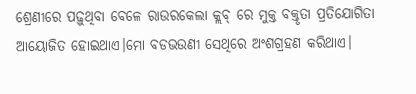ଶ୍ରେଣୀରେ ପଢ଼ୁଥିବା ବେଳେ ରାଉରକେଲା କ୍ଲବ୍ ରେ ମୁକ୍ତ ବକ୍ତୃତା ପ୍ରତିଯୋଗିତା ଆୟୋଜିତ ହୋଇଥାଏ।ମୋ ବଡଭଉଣୀ ସେଥିରେ ଅଂଶଗ୍ରହଣ କରିଥାଏ।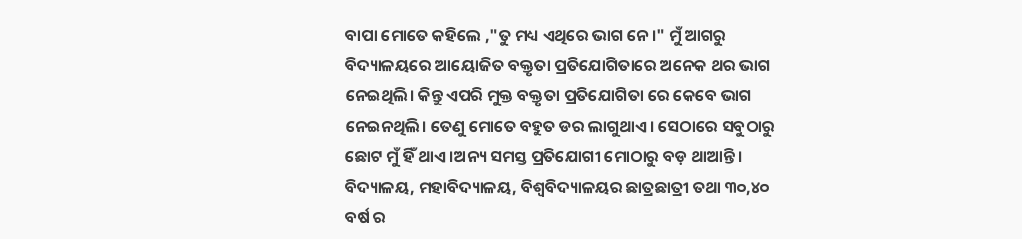ବାପା ମୋତେ କହିଲେ ,"ତୁ ମଧ୍ୟ ଏଥିରେ ଭାଗ ନେ।" ମୁଁ ଆଗରୁ ବିଦ୍ୟାଳୟରେ ଆୟୋଜିତ ବକ୍ତୃତା ପ୍ରତିଯୋଗିତାରେ ଅନେକ ଥର ଭାଗ ନେଇଥିଲି। କିନ୍ତୁ ଏପରି ମୁକ୍ତ ବକ୍ତୃତା ପ୍ରତିଯୋଗିତା ରେ କେବେ ଭାଗ ନେଇନଥିଲି। ତେଣୁ ମୋତେ ବହୁତ ଡର ଲାଗୁଥାଏ। ସେଠାରେ ସବୁଠାରୁ ଛୋଟ ମୁଁ ହିଁ ଥାଏ।ଅନ୍ୟ ସମସ୍ତ ପ୍ରତିଯୋଗୀ ମୋଠାରୁ ବଡ଼ ଥାଆନ୍ତି। ବିଦ୍ୟାଳୟ, ମହାବିଦ୍ୟାଳୟ, ବିଶ୍ଵବିଦ୍ୟାଳୟର ଛାତ୍ରଛାତ୍ରୀ ତଥା ୩୦,୪୦ ବର୍ଷ ର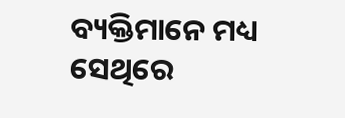ବ୍ୟକ୍ତିମାନେ ମଧ୍ୟ ସେଥିରେ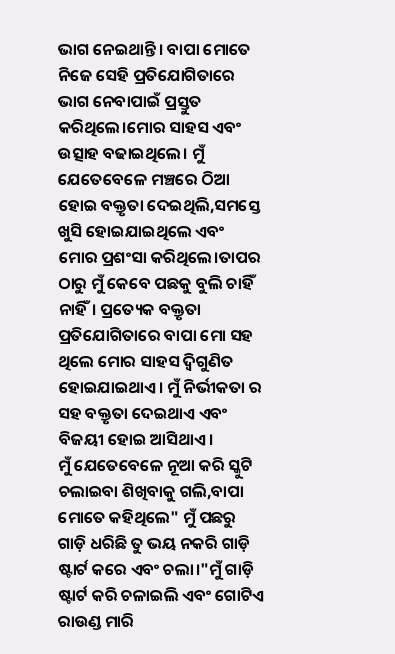ଭାଗ ନେଇଥାନ୍ତି। ବାପା ମୋତେ ନିଜେ ସେହି ପ୍ରତିଯୋଗିତାରେ ଭାଗ ନେବାପାଇଁ ପ୍ରସ୍ତୁତ କରିଥିଲେ।ମୋର ସାହସ ଏବଂ ଉତ୍ସାହ ବଢାଇଥିଲେ। ମୁଁ ଯେତେବେଳେ ମଞ୍ଚରେ ଠିଆ ହୋଇ ବକ୍ତୃତା ଦେଇଥିଲି,ସମସ୍ତେ ଖୁସି ହୋଇଯାଇଥିଲେ ଏବଂ ମୋର ପ୍ରଶଂସା କରିଥିଲେ।ତାପର ଠାରୁ ମୁଁ କେବେ ପଛକୁ ବୁଲି ଚାହିଁ ନାହିଁ। ପ୍ରତ୍ୟେକ ବକ୍ତୃତା ପ୍ରତିଯୋଗିତାରେ ବାପା ମୋ ସହ ଥିଲେ ମୋର ସାହସ ଦ୍ଵିଗୁଣିତ ହୋଇଯାଇଥାଏ। ମୁଁ ନିର୍ଭୀକତା ର ସହ ବକ୍ତୃତା ଦେଇଥାଏ ଏବଂ ବିଜୟୀ ହୋଇ ଆସିଥାଏ।
ମୁଁ ଯେତେବେଳେ ନୂଆ କରି ସ୍କୁଟି ଚଲାଇବା ଶିଖିବାକୁ ଗଲି,ବାପା ମୋତେ କହିଥିଲେ" ମୁଁ ପଛରୁ ଗାଡ଼ି ଧରିଛି ତୁ ଭୟ ନକରି ଗାଡ଼ି ଷ୍ଟାର୍ଟ କରେ ଏବଂ ଚଲା।"ମୁଁ ଗାଡ଼ି ଷ୍ଟାର୍ଟ କରି ଚଳାଇଲି ଏବଂ ଗୋଟିଏ ରାଉଣ୍ଡ ମାରି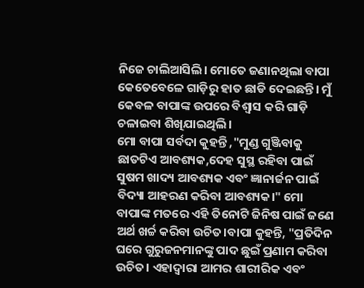ନିଜେ ଚାଲିଆସିଲି। ମୋତେ ଜଣାନଥିଲା ବାପା କେତେବେଳେ ଗାଡ଼ିରୁ ହାତ ଛାଡି ଦେଇଛନ୍ତି। ମୁଁ କେବଳ ବାପାଙ୍କ ଉପରେ ବିଶ୍ଵାସ କରି ଗାଡ଼ି ଚଳାଇବା ଶିଖିଯାଇଥିଲି।
ମୋ ବାପା ସର୍ବଦା କୁହନ୍ତି ,"ମୁଣ୍ଡ ଗୁଞ୍ଜିବାକୁ ଛାତଟିଏ ଆବଶ୍ୟକ,ଦେହ ସୁସ୍ଥ ରହିବା ପାଇଁ ସୁଷମ ଖାଦ୍ୟ ଆବଶ୍ୟକ ଏବଂ ଜ୍ଞାନାର୍ଜନ ପାଇଁ ବିଦ୍ୟା ଆହରଣ କରିବା ଆବଶ୍ୟକ।" ମୋ ବାପାଙ୍କ ମତରେ ଏହି ତିନୋଟି ଜିନିଷ ପାଇଁ ଜଣେ ଅର୍ଥ ଖର୍ଚ୍ଚ କରିବା ଉଚିତ।ବାପା କୁହନ୍ତି, "ପ୍ରତିଦିନ ଘରେ ଗୁରୁଜନମାନଙ୍କୁ ପାଦ ଛୁଇଁ ପ୍ରଣାମ କରିବା ଉଚିତ। ଏହାଦ୍ବାରା ଆମର ଶାରୀରିକ ଏବଂ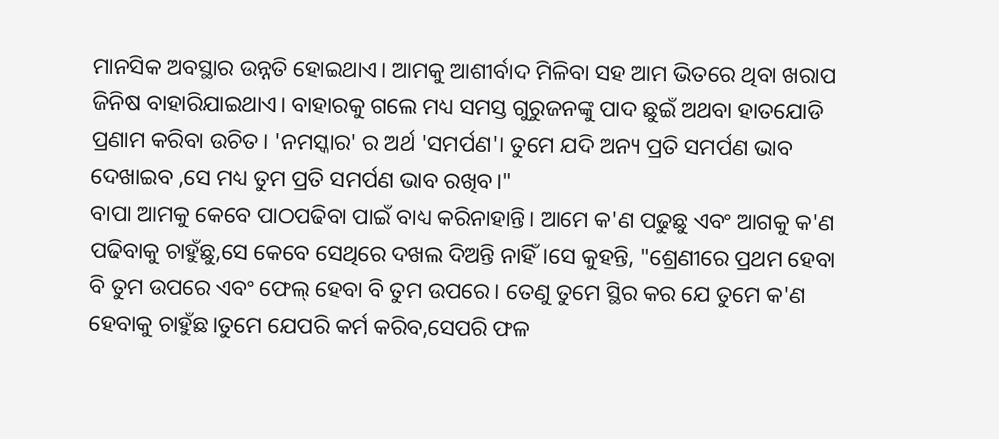ମାନସିକ ଅବସ୍ଥାର ଉନ୍ନତି ହୋଇଥାଏ। ଆମକୁ ଆଶୀର୍ବାଦ ମିଳିବା ସହ ଆମ ଭିତରେ ଥିବା ଖରାପ ଜିନିଷ ବାହାରିଯାଇଥାଏ। ବାହାରକୁ ଗଲେ ମଧ୍ୟ ସମସ୍ତ ଗୁରୁଜନଙ୍କୁ ପାଦ ଛୁଇଁ ଅଥବା ହାତଯୋଡି ପ୍ରଣାମ କରିବା ଉଚିତ। 'ନମସ୍କାର' ର ଅର୍ଥ 'ସମର୍ପଣ'। ତୁମେ ଯଦି ଅନ୍ୟ ପ୍ରତି ସମର୍ପଣ ଭାବ ଦେଖାଇବ ,ସେ ମଧ୍ୟ ତୁମ ପ୍ରତି ସମର୍ପଣ ଭାବ ରଖିବ।"
ବାପା ଆମକୁ କେବେ ପାଠପଢିବା ପାଇଁ ବାଧ୍ୟ କରିନାହାନ୍ତି। ଆମେ କ'ଣ ପଢୁଛୁ ଏବଂ ଆଗକୁ କ'ଣ ପଢିବାକୁ ଚାହୁଁଛୁ,ସେ କେବେ ସେଥିରେ ଦଖଲ ଦିଅନ୍ତି ନାହିଁ।ସେ କୁହନ୍ତି, "ଶ୍ରେଣୀରେ ପ୍ରଥମ ହେବା ବି ତୁମ ଉପରେ ଏବଂ ଫେଲ୍ ହେବା ବି ତୁମ ଉପରେ। ତେଣୁ ତୁମେ ସ୍ଥିର କର ଯେ ତୁମେ କ'ଣ ହେବାକୁ ଚାହୁଁଛ।ତୁମେ ଯେପରି କର୍ମ କରିବ,ସେପରି ଫଳ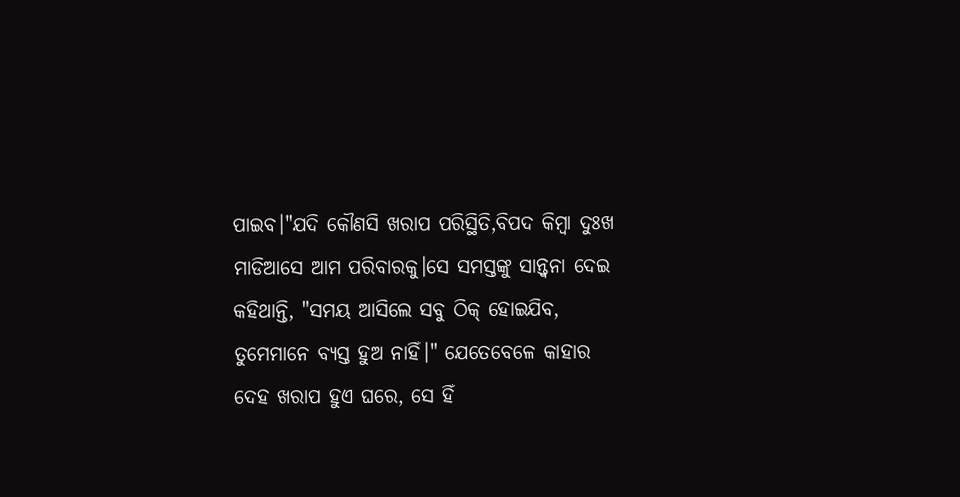ପାଇବ।"ଯଦି କୌଣସି ଖରାପ ପରିସ୍ଥିତି,ବିପଦ କିମ୍ବା ଦୁଃଖ ମାଡିଆସେ ଆମ ପରିବାରକୁ।ସେ ସମସ୍ତଙ୍କୁ ସାନ୍ତ୍ଵନା ଦେଇ କହିଥାନ୍ତି, "ସମୟ ଆସିଲେ ସବୁ ଠିକ୍ ହୋଇଯିବ, ତୁମେମାନେ ବ୍ୟସ୍ତ ହୁଅ ନାହିଁ।" ଯେତେବେଳେ କାହାର ଦେହ ଖରାପ ହୁଏ ଘରେ, ସେ ହିଁ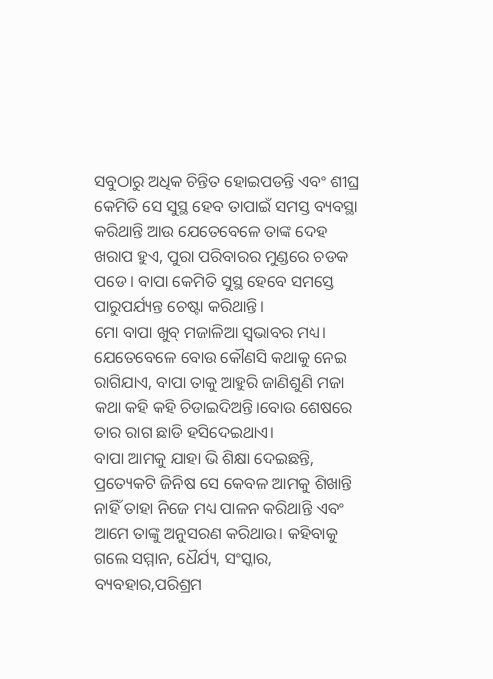ସବୁଠାରୁ ଅଧିକ ଚିନ୍ତିତ ହୋଇପଡନ୍ତି ଏବଂ ଶୀଘ୍ର କେମିତି ସେ ସୁସ୍ଥ ହେବ ତାପାଇଁ ସମସ୍ତ ବ୍ୟବସ୍ଥା କରିଥାନ୍ତି ଆଉ ଯେତେବେଳେ ତାଙ୍କ ଦେହ ଖରାପ ହୁଏ, ପୁରା ପରିବାରର ମୁଣ୍ଡରେ ଚଡକ ପଡେ। ବାପା କେମିତି ସୁସ୍ଥ ହେବେ ସମସ୍ତେ ପାରୁପର୍ଯ୍ୟନ୍ତ ଚେଷ୍ଟା କରିଥାନ୍ତି।
ମୋ ବାପା ଖୁବ୍ ମଜାଳିଆ ସ୍ବଭାବର ମଧ୍ୟ। ଯେତେବେଳେ ବୋଉ କୌଣସି କଥାକୁ ନେଇ ରାଗିଯାଏ, ବାପା ତାକୁ ଆହୁରି ଜାଣିଶୁଣି ମଜା କଥା କହି କହି ଚିଡାଇଦିଅନ୍ତି।ବୋଉ ଶେଷରେ ତାର ରାଗ ଛାଡି ହସିଦେଇଥାଏ।
ବାପା ଆମକୁ ଯାହା ଭି ଶିକ୍ଷା ଦେଇଛନ୍ତି, ପ୍ରତ୍ୟେକଟି ଜିନିଷ ସେ କେବଳ ଆମକୁ ଶିଖାନ୍ତି ନାହିଁ ତାହା ନିଜେ ମଧ୍ୟ ପାଳନ କରିଥାନ୍ତି ଏବଂ ଆମେ ତାଙ୍କୁ ଅନୁସରଣ କରିଥାଉ। କହିବାକୁ ଗଲେ ସମ୍ମାନ, ଧୈର୍ଯ୍ୟ, ସଂସ୍କାର, ବ୍ୟବହାର,ପରିଶ୍ରମ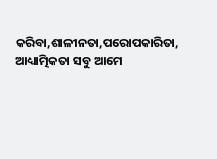କରିବା,ଶାଳୀନତା,ପରୋପକାରିତା, ଆଧ୍ୟାତ୍ମିକତା ସବୁ ଆମେ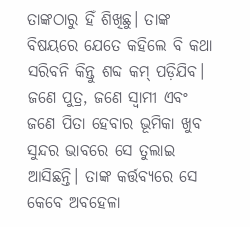ତାଙ୍କଠାରୁ ହିଁ ଶିଖିଛୁ। ତାଙ୍କ ବିଷୟରେ ଯେତେ କହିଲେ ବି କଥା ସରିବନି କିନ୍ତୁ ଶବ୍ଦ କମ୍ ପଡ଼ିଯିବ। ଜଣେ ପୁତ୍ର, ଜଣେ ସ୍ବାମୀ ଏବଂ ଜଣେ ପିତା ହେବାର ଭୂମିକା ଖୁବ ସୁନ୍ଦର ଭାବରେ ସେ ତୁଲାଇ ଆସିଛନ୍ତି। ତାଙ୍କ କର୍ତ୍ତବ୍ୟରେ ସେ କେବେ ଅବହେଳା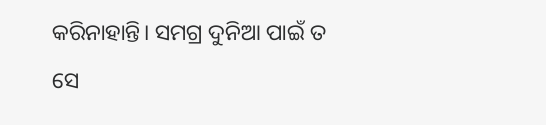କରିନାହାନ୍ତି। ସମଗ୍ର ଦୁନିଆ ପାଇଁ ତ ସେ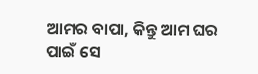ଆମର ବାପା, କିନ୍ତୁ ଆମ ଘର ପାଇଁ ସେ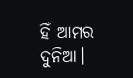ହିଁ ଆମର ଦୁନିଆ।